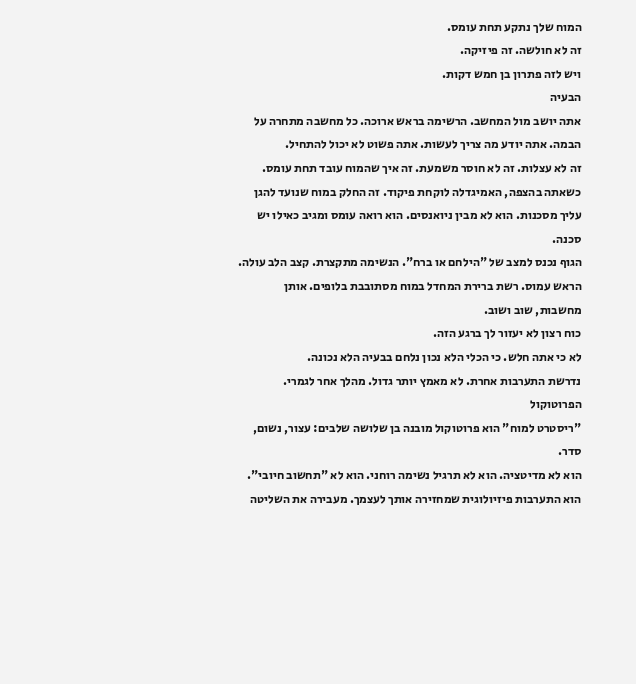המוח שלך נתקע תחת עומס.
זה לא חולשה. זה פיזיקה.
ויש לזה פתרון בן חמש דקות.
הבעיה
אתה יושב מול המחשב. הרשימה בראש ארוכה. כל מחשבה מתחרה על הבמה. אתה יודע מה צריך לעשות. אתה פשוט לא יכול להתחיל.
זה לא עצלות. זה לא חוסר משמעת. זה איך שהמוח עובד תחת עומס.
כשאתה בהצפה, האמיגדלה לוקחת פיקוד. זה החלק במוח שנועד להגן עליך מסכנות. הוא לא מבין ניואנסים. הוא רואה עומס ומגיב כאילו יש סכנה.
הגוף נכנס למצב של "הילחם או ברח". הנשימה מתקצרת. קצב הלב עולה. הראש עמוס. רשת ברירת המחדל במוח מסתובבת בלופים. אותן מחשבות, שוב ושוב.
כוח רצון לא יעזור לך ברגע הזה.
לא כי אתה חלש. כי הכלי הלא נכון נלחם בבעיה הלא נכונה.
נדרשת התערבות אחרת. לא מאמץ יותר גדול. מהלך אחר לגמרי.
הפרוטוקול
"ריסטרט למוח" הוא פרוטוקול מובנה בן שלושה שלבים: עצור, נשום, סדר.
הוא לא מדיטציה. הוא לא תרגיל נשימה רוחני. הוא לא "תחשוב חיובי".
הוא התערבות פיזיולוגית שמחזירה אותך לעצמך. מעבירה את השליטה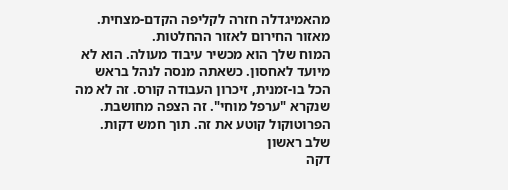מהאמיגדלה חזרה לקליפה הקדם-מצחית. מאזור החירום לאזור ההחלטות.
המוח שלך הוא מכשיר עיבוד מעולה. הוא לא מיועד לאחסון. כשאתה מנסה לנהל בראש הכל בו-זמנית, זיכרון העבודה קורס. זה לא מה שנקרא "ערפל מוחי". זה הצפה מחושבת.
הפרוטוקול קוטע את זה. תוך חמש דקות.
שלב ראשון
דקה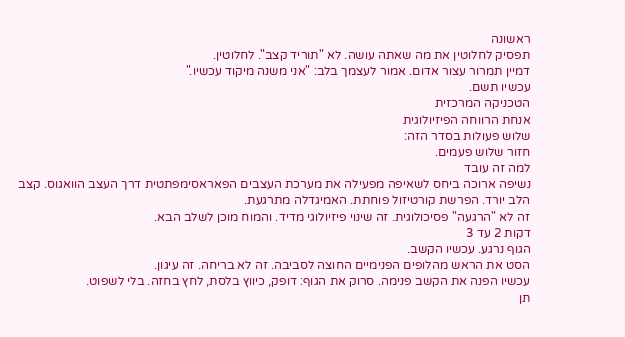ראשונה
תפסיק לחלוטין את מה שאתה עושה. לא "תוריד קצב". לחלוטין.
דמיין תמרור עצור אדום. אמור לעצמך בלב: "אני משנה מיקוד עכשיו."
עכשיו תשם.
הטכניקה המרכזית
אנחת הרווחה הפיזיולוגית
שלוש פעולות בסדר הזה:
חזור שלוש פעמים.
למה זה עובד
נשיפה ארוכה ביחס לשאיפה מפעילה את מערכת העצבים הפאראסימפתטית דרך העצב הוואגוס. קצב הלב יורד. הפרשת קורטיזול פוחתת. האמיגדלה מתרגעת.
זה לא "הרגעה" פסיכולוגית. זה שינוי פיזיולוגי מדיד. והמוח מוכן לשלב הבא.
דקות 2 עד 3
הגוף נרגע. עכשיו הקשב.
הסט את הראש מהלופים הפנימיים החוצה לסביבה. זה לא בריחה. זה עיגון.
עכשיו הפנה את הקשב פנימה. סרוק את הגוף: דופק, כיווץ בלסת, לחץ בחזה. בלי לשפוט.
תן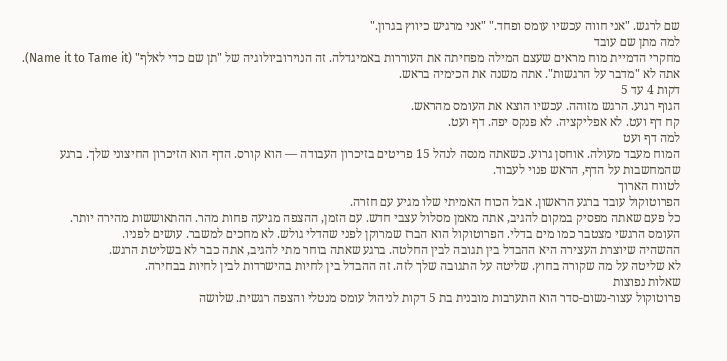שם לרגש. "אני חווה עכשיו עומס ופחד." "אני מרגיש כיווץ בגרון."
למה מתן שם עובד
מחקרי הדמיית מוח מראים שעצם המילה מפחיתה את העוררות באמיגדלה. זה הנוירוביולוגיה של "תן שם כדי לאלף" (Name it to Tame it). אתה לא "מדבר על הרגשות". אתה משנה את הכימיה בראש.
דקות 4 עד 5
הגוף רגוע. הרגש מזוהה. עכשיו הוצא את העומס מהראש.
קח דף ועט. לא אפליקציה. לא פנקס יפה. דף ועט.
למה דף ועט
המוח מעבד מעולה. אוחסן גרוע. כשאתה מנסה לנהל 15 פריטים בזיכרון העבודה — הוא קורס. הדף הוא הזיכרון החיצוני שלך. ברגע שהמחשבות על הדף, הראש פנוי לעבוד.
לטווח הארוך
הפרוטוקול עובד ברגע הראשון. אבל הכוח האמיתי שלו מגיע עם חזרה.
כל פעם שאתה מפסיק במקום להגיב, אתה מאמן מסלול עצבי חדש. עם הזמן, ההצפה מגיעה פחות מהר. ההתאוששות מהירה יותר.
העומס הרגשי מצטבר כמו מים בדלי. הפרוטוקול הוא הברז שמרוקן לפני שהדלי גולש. לא מחכים למשבר. עושים לפניו.
ההשהיה שיוצרת העצירה היא ההבדל בין תגובה לבין החלטה. ברגע שאתה בוחר מתי להגיב, אתה כבר לא בשליטת הרגש.
לא שליטה על מה שקורה בחוץ. שליטה על התגובה שלך לזה. זה ההבדל בין לחיות בהישרדות לבין לחיות בבחירה.
שאלות נפוצות
פרוטוקול עצור-נשום-סדר הוא התערבות מובנית בת 5 דקות לניהול עומס מנטלי והצפה רגשית. שלושה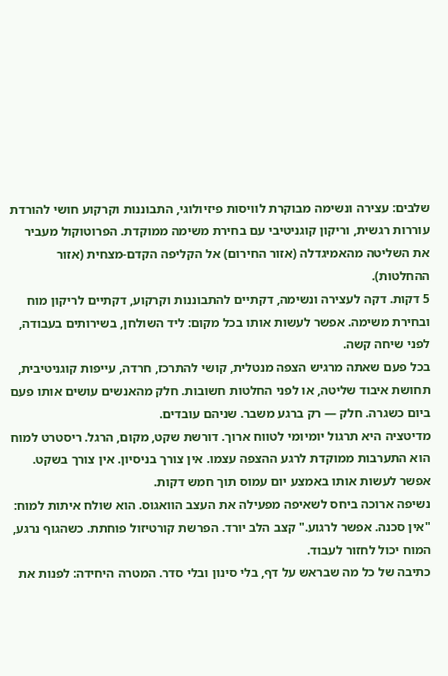שלבים: עצירה ונשימה מבוקרת לוויסות פיזיולוגי, התבוננות וקרקוע חושי להורדת עוררות רגשית, וריקון קוגניטיבי עם בחירת משימה ממוקדת. הפרוטוקול מעביר את השליטה מהאמיגדלה (אזור החירום) אל הקליפה הקדם-מצחית (אזור ההחלטות).
5 דקות. דקה לעצירה ונשימה, דקתיים להתבוננות וקרקוע, דקתיים לריקון מוח ובחירת משימה. אפשר לעשות אותו בכל מקום: ליד השולחן, בשירותים בעבודה, לפני שיחה קשה.
בכל פעם שאתה מרגיש הצפה מנטלית, קושי להתרכז, חרדה, עייפות קוגניטיבית, תחושת איבוד שליטה, או לפני החלטות חשובות. חלק מהאנשים עושים אותו פעם ביום כשגרה. חלק — רק ברגע משבר. שניהם עובדים.
מדיטציה היא תרגול יומיומי לטווח ארוך. דורשת שקט, מקום, הרגל. ריסטרט למוח הוא התערבות ממוקדת לרגע ההצפה עצמו. אין צורך בניסיון. אין צורך בשקט. אפשר לעשות אותו באמצע יום עמוס תוך חמש דקות.
נשיפה ארוכה ביחס לשאיפה מפעילה את העצב הוואגוס. הוא שולח איתות למוח: "אין סכנה. אפשר לרגוע." קצב הלב יורד. הפרשת קורטיזול פוחתת. כשהגוף נרגע, המוח יכול לחזור לעבוד.
כתיבה של כל מה שבראש על דף, בלי סינון ובלי סדר. המטרה היחידה: לפנות את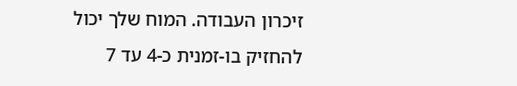זיכרון העבודה. המוח שלך יכול להחזיק בו-זמנית כ-4 עד 7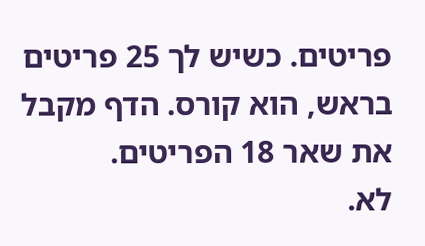פריטים. כשיש לך 25 פריטים בראש, הוא קורס. הדף מקבל את שאר 18 הפריטים.
לא.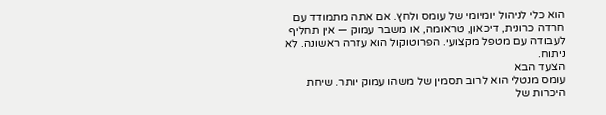הוא כלי לניהול יומיומי של עומס ולחץ. אם אתה מתמודד עם חרדה כרונית, דיכאון, טראומה, או משבר עמוק — אין תחליף לעבודה עם מטפל מקצועי. הפרוטוקול הוא עזרה ראשונה. לא ניתוח.
הצעד הבא
עומס מנטלי הוא לרוב תסמין של משהו עמוק יותר. שיחת היכרות של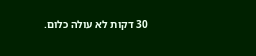30 דקות לא עולה כלום.